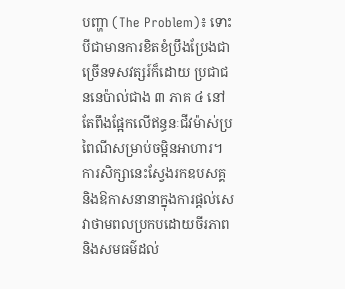បញ្ហា (The Problem)៖ ទោះបីជាមានការខិតខំប្រឹងប្រែងជាច្រើនទសវត្សរ៍ក៏ដោយ ប្រជាជននេប៉ាល់ជាង ៣ ភាគ ៤ នៅតែពឹងផ្អែកលើឥន្ធនៈជីវម៉ាស់ប្រពៃណីសម្រាប់ចម្អិនអាហារ។ ការសិក្សានេះស្វែងរកឧបសគ្គ និងឱកាសនានាក្នុងការផ្តល់សេវាថាមពលប្រកបដោយចីរភាព និងសមធម៌ដល់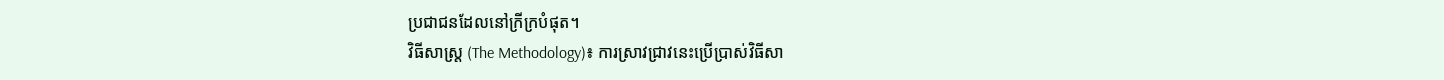ប្រជាជនដែលនៅក្រីក្របំផុត។
វិធីសាស្ត្រ (The Methodology)៖ ការស្រាវជ្រាវនេះប្រើប្រាស់វិធីសា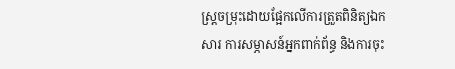ស្ត្រចម្រុះដោយផ្អែកលើការត្រួតពិនិត្យឯកសារ ការសម្ភាសន៍អ្នកពាក់ព័ន្ធ និងការចុះ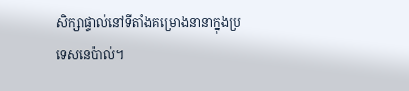សិក្សាផ្ទាល់នៅទីតាំងគម្រោងនានាក្នុងប្រទេសនេប៉ាល់។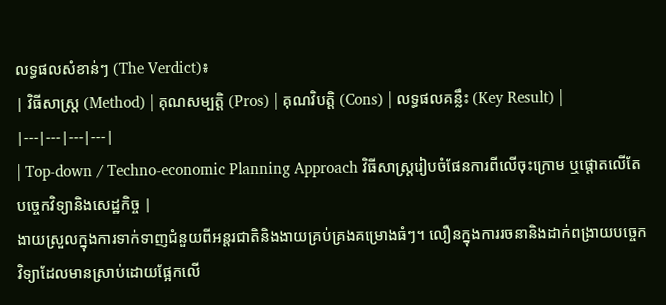លទ្ធផលសំខាន់ៗ (The Verdict)៖
| វិធីសាស្ត្រ (Method) | គុណសម្បត្តិ (Pros) | គុណវិបត្តិ (Cons) | លទ្ធផលគន្លឹះ (Key Result) |
|---|---|---|---|
| Top-down / Techno-economic Planning Approach វិធីសាស្ត្ររៀបចំផែនការពីលើចុះក្រោម ឬផ្តោតលើតែបច្ចេកវិទ្យានិងសេដ្ឋកិច្ច |
ងាយស្រួលក្នុងការទាក់ទាញជំនួយពីអន្តរជាតិនិងងាយគ្រប់គ្រងគម្រោងធំៗ។ លឿនក្នុងការរចនានិងដាក់ពង្រាយបច្ចេកវិទ្យាដែលមានស្រាប់ដោយផ្អែកលើ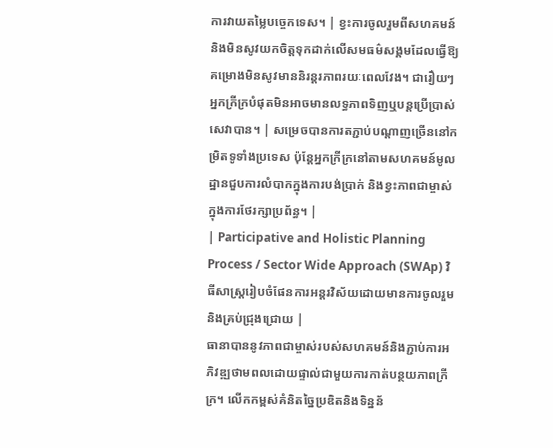ការវាយតម្លៃបច្ចេកទេស។ | ខ្វះការចូលរួមពីសហគមន៍ និងមិនសូវយកចិត្តទុកដាក់លើសមធម៌សង្គមដែលធ្វើឱ្យគម្រោងមិនសូវមាននិរន្តរភាពរយៈពេលវែង។ ជារឿយៗអ្នកក្រីក្របំផុតមិនអាចមានលទ្ធភាពទិញឬបន្តប្រើប្រាស់សេវាបាន។ | សម្រេចបានការតភ្ជាប់បណ្តាញច្រើននៅកម្រិតទូទាំងប្រទេស ប៉ុន្តែអ្នកក្រីក្រនៅតាមសហគមន៍មូលដ្ឋានជួបការលំបាកក្នុងការបង់ប្រាក់ និងខ្វះភាពជាម្ចាស់ក្នុងការថែរក្សាប្រព័ន្ធ។ |
| Participative and Holistic Planning Process / Sector Wide Approach (SWAp) វិធីសាស្ត្ររៀបចំផែនការអន្តរវិស័យដោយមានការចូលរួម និងគ្រប់ជ្រុងជ្រោយ |
ធានាបាននូវភាពជាម្ចាស់របស់សហគមន៍និងភ្ជាប់ការអភិវឌ្ឍថាមពលដោយផ្ទាល់ជាមួយការកាត់បន្ថយភាពក្រីក្រ។ លើកកម្ពស់គំនិតច្នៃប្រឌិតនិងទិន្នន័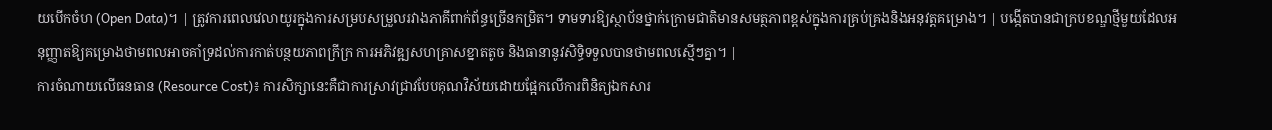យបើកចំហ (Open Data)។ | ត្រូវការពេលវេលាយូរក្នុងការសម្របសម្រួលរវាងភាគីពាក់ព័ន្ធច្រើនកម្រិត។ ទាមទារឱ្យស្ថាប័នថ្នាក់ក្រោមជាតិមានសមត្ថភាពខ្ពស់ក្នុងការគ្រប់គ្រងនិងអនុវត្តគម្រោង។ | បង្កើតបានជាក្របខណ្ឌថ្មីមួយដែលអនុញ្ញាតឱ្យគម្រោងថាមពលអាចគាំទ្រដល់ការកាត់បន្ថយភាពក្រីក្រ ការអភិវឌ្ឍសហគ្រាសខ្នាតតូច និងធានានូវសិទ្ធិទទួលបានថាមពលស្មើៗគ្នា។ |
ការចំណាយលើធនធាន (Resource Cost)៖ ការសិក្សានេះគឺជាការស្រាវជ្រាវបែបគុណវិស័យដោយផ្អែកលើការពិនិត្យឯកសារ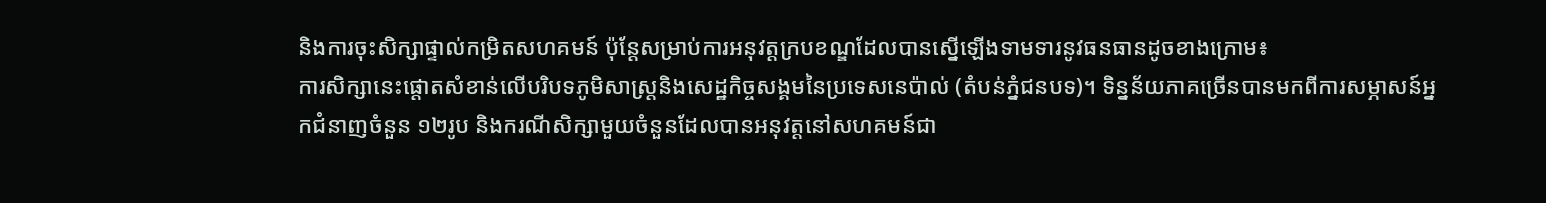និងការចុះសិក្សាផ្ទាល់កម្រិតសហគមន៍ ប៉ុន្តែសម្រាប់ការអនុវត្តក្របខណ្ឌដែលបានស្នើឡើងទាមទារនូវធនធានដូចខាងក្រោម៖
ការសិក្សានេះផ្តោតសំខាន់លើបរិបទភូមិសាស្ត្រនិងសេដ្ឋកិច្ចសង្គមនៃប្រទេសនេប៉ាល់ (តំបន់ភ្នំជនបទ)។ ទិន្នន័យភាគច្រើនបានមកពីការសម្ភាសន៍អ្នកជំនាញចំនួន ១២រូប និងករណីសិក្សាមួយចំនួនដែលបានអនុវត្តនៅសហគមន៍ជា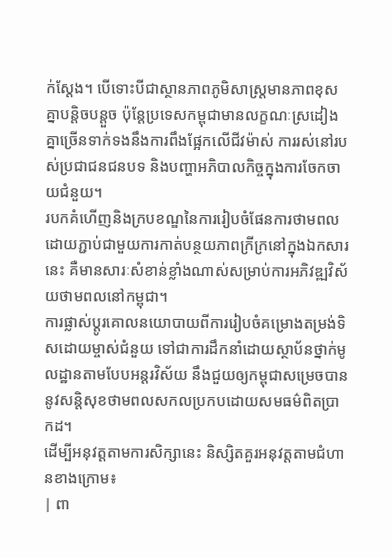ក់ស្តែង។ បើទោះបីជាស្ថានភាពភូមិសាស្ត្រមានភាពខុសគ្នាបន្តិចបន្តួច ប៉ុន្តែប្រទេសកម្ពុជាមានលក្ខណៈស្រដៀងគ្នាច្រើនទាក់ទងនឹងការពឹងផ្អែកលើជីវម៉ាស់ ការរស់នៅរបស់ប្រជាជនជនបទ និងបញ្ហាអភិបាលកិច្ចក្នុងការចែកចាយជំនួយ។
របកគំហើញនិងក្របខណ្ឌនៃការរៀបចំផែនការថាមពលដោយភ្ជាប់ជាមួយការកាត់បន្ថយភាពក្រីក្រនៅក្នុងឯកសារនេះ គឺមានសារៈសំខាន់ខ្លាំងណាស់សម្រាប់ការអភិវឌ្ឍវិស័យថាមពលនៅកម្ពុជា។
ការផ្លាស់ប្តូរគោលនយោបាយពីការរៀបចំគម្រោងតម្រង់ទិសដោយម្ចាស់ជំនួយ ទៅជាការដឹកនាំដោយស្ថាប័នថ្នាក់មូលដ្ឋានតាមបែបអន្តរវិស័យ នឹងជួយឲ្យកម្ពុជាសម្រេចបាននូវសន្តិសុខថាមពលសកលប្រកបដោយសមធម៌ពិតប្រាកដ។
ដើម្បីអនុវត្តតាមការសិក្សានេះ និស្សិតគួរអនុវត្តតាមជំហានខាងក្រោម៖
| ពា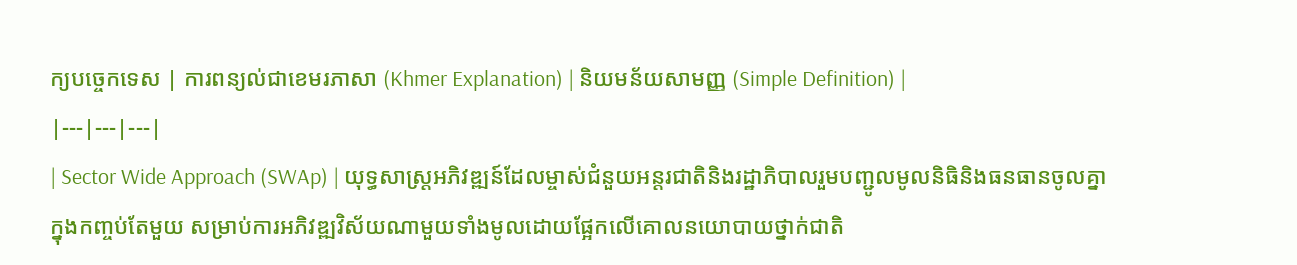ក្យបច្ចេកទេស | ការពន្យល់ជាខេមរភាសា (Khmer Explanation) | និយមន័យសាមញ្ញ (Simple Definition) |
|---|---|---|
| Sector Wide Approach (SWAp) | យុទ្ធសាស្ត្រអភិវឌ្ឍន៍ដែលម្ចាស់ជំនួយអន្តរជាតិនិងរដ្ឋាភិបាលរួមបញ្ជូលមូលនិធិនិងធនធានចូលគ្នាក្នុងកញ្ចប់តែមួយ សម្រាប់ការអភិវឌ្ឍវិស័យណាមួយទាំងមូលដោយផ្អែកលើគោលនយោបាយថ្នាក់ជាតិ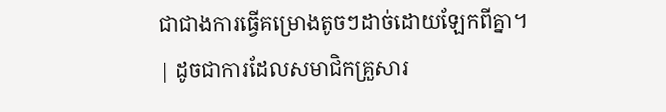ជាជាងការធ្វើគម្រោងតូចៗដាច់ដោយឡែកពីគ្នា។ | ដូចជាការដែលសមាជិកគ្រួសារ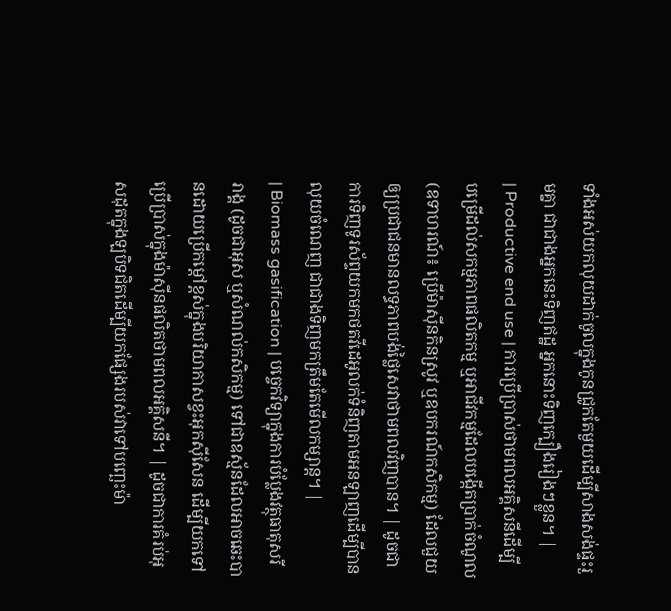ទាំងអស់យកលុយដាក់ចូលក្នុងកូនជ្រូកតែមួយដើម្បីសាងសង់ផ្ទះរួមគ្នា ជាជាងអ្នកនេះទិញឥដ្ឋ អ្នកនោះទិញក្បឿងរៀងៗខ្លួន។ |
| Productive end use | ការប្រើប្រាស់ថាមពលអគ្គិសនីដើម្បីបម្រើដល់សកម្មភាពផលិតកម្ម ឬអាជីវកម្មដែលបង្កើតប្រាក់ចំណូល (ឧទាហរណ៍៖ ប្រើម៉ាស៊ីនកិនស្រូវ ឬឧបករណ៍កសិកម្ម) ដែលជួយឲ្យប្រជាជនមានលទ្ធភាពបង់ថ្លៃសេវាថាមពលវិញបាន។ | ដូចជាការទិញទូរស័ព្ទយកមកថតវីដេអូលក់ទំនិញតាមអនឡាញដើម្បីបានលុយចំណេញ ជាជាងទិញមកត្រឹមតែមើលកម្សាន្ត។ |
| Biomass gasification | បច្ចេកវិទ្យាក្នុងការបំប្លែងវត្ថុធាតុសរីរាង្គ (ដូចជាអុស ឬសំណល់កសិកម្ម) ទៅជាឧស្ម័នដែលអាចឆេះបានដោយប្រើកម្ដៅខ្ពស់ក្នុងបរិយាកាសខ្វះអុកស៊ីសែន ដើម្បីយកទៅប្រើប្រាស់ក្នុងម៉ាស៊ីនផលិតថាមពលអគ្គិសនី។ | ដូចជាការគំរប់អុសដុតក្នុងឡបិទជិតដើម្បីយកផ្សែងរបស់វាទៅបញ្ឆេះម៉ា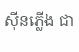ស៊ីនភ្លើង ជា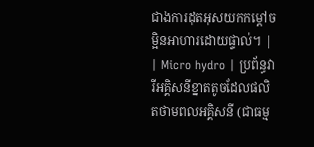ជាងការដុតអុសយកកម្ដៅចម្អិនអាហារដោយផ្ទាល់។ |
| Micro hydro | ប្រព័ន្ធវារីអគ្គិសនីខ្នាតតូចដែលផលិតថាមពលអគ្គិសនី (ជាធម្ម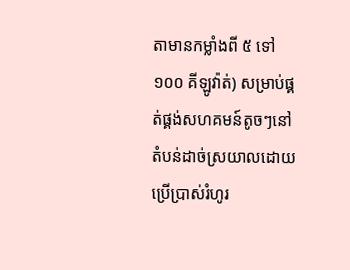តាមានកម្លាំងពី ៥ ទៅ ១០០ គីឡូវ៉ាត់) សម្រាប់ផ្គត់ផ្គង់សហគមន៍តូចៗនៅតំបន់ដាច់ស្រយាលដោយប្រើប្រាស់រំហូរ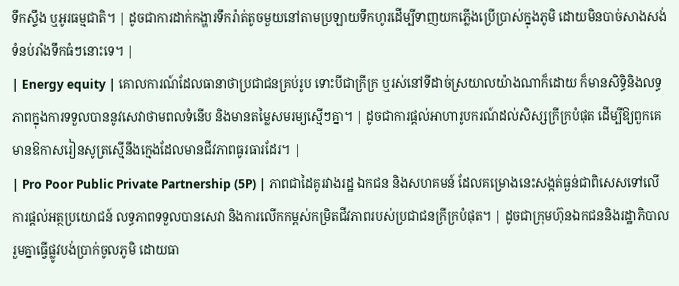ទឹកស្ទឹង ឬអូរធម្មជាតិ។ | ដូចជាការដាក់កង្ហារទឹករ៉ាត់តូចមួយនៅតាមប្រឡាយទឹកហូរដើម្បីទាញយកភ្លើងប្រើប្រាស់ក្នុងភូមិ ដោយមិនបាច់សាងសង់ទំនប់រាំងទឹកធំៗនោះទេ។ |
| Energy equity | គោលការណ៍ដែលធានាថាប្រជាជនគ្រប់រូប ទោះបីជាក្រីក្រ ឬរស់នៅទីដាច់ស្រយាលយ៉ាងណាក៏ដោយ ក៏មានសិទ្ធិនិងលទ្ធភាពក្នុងការទទួលបាននូវសេវាថាមពលទំនើប និងមានតម្លៃសមរម្យស្មើៗគ្នា។ | ដូចជាការផ្តល់អាហារូបករណ៍ដល់សិស្សក្រីក្របំផុត ដើម្បីឱ្យពួកគេមានឱកាសរៀនសូត្រស្មើនឹងក្មេងដែលមានជីវភាពធូរធារដែរ។ |
| Pro Poor Public Private Partnership (5P) | ភាពជាដៃគូរវាងរដ្ឋ ឯកជន និងសហគមន៍ ដែលគម្រោងនេះសង្កត់ធ្ងន់ជាពិសេសទៅលើការផ្តល់អត្ថប្រយោជន៍ លទ្ធភាពទទួលបានសេវា និងការលើកកម្ពស់កម្រិតជីវភាពរបស់ប្រជាជនក្រីក្របំផុត។ | ដូចជាក្រុមហ៊ុនឯកជននិងរដ្ឋាភិបាលរួមគ្នាធ្វើផ្លូវបង់ប្រាក់ចូលភូមិ ដោយធា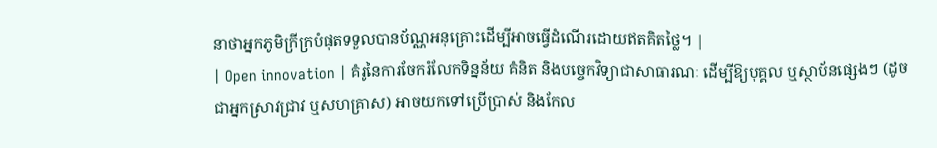នាថាអ្នកភូមិក្រីក្របំផុតទទួលបានប័ណ្ណអនុគ្រោះដើម្បីអាចធ្វើដំណើរដោយឥតគិតថ្លៃ។ |
| Open innovation | គំរូនៃការចែករំលែកទិន្នន័យ គំនិត និងបច្ចេកវិទ្យាជាសាធារណៈ ដើម្បីឱ្យបុគ្គល ឬស្ថាប័នផ្សេងៗ (ដូចជាអ្នកស្រាវជ្រាវ ឬសហគ្រាស) អាចយកទៅប្រើប្រាស់ និងកែល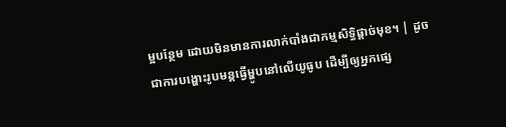ម្អបន្ថែម ដោយមិនមានការលាក់បាំងជាកម្មសិទ្ធិផ្តាច់មុខ។ | ដូចជាការបង្ហោះរូបមន្តធ្វើម្ហូបនៅលើយូធូប ដើម្បីឲ្យអ្នកផ្សេ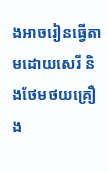ងអាចរៀនធ្វើតាមដោយសេរី និងថែមថយគ្រឿង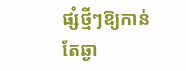ផ្សំថ្មីៗឱ្យកាន់តែឆ្ងា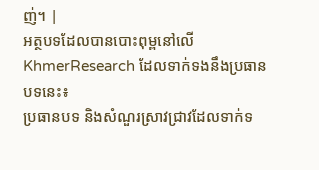ញ់។ |
អត្ថបទដែលបានបោះពុម្ពនៅលើ KhmerResearch ដែលទាក់ទងនឹងប្រធានបទនេះ៖
ប្រធានបទ និងសំណួរស្រាវជ្រាវដែលទាក់ទ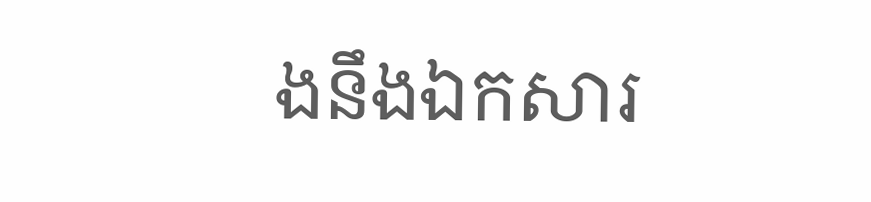ងនឹងឯកសារ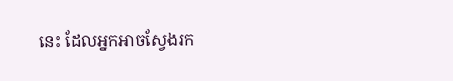នេះ ដែលអ្នកអាចស្វែងរក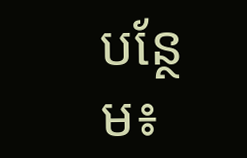បន្ថែម៖